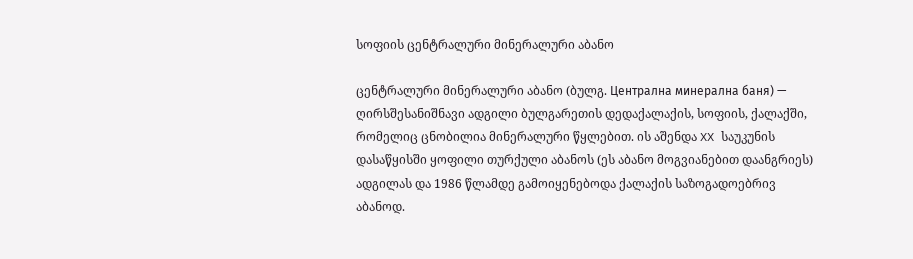სოფიის ცენტრალური მინერალური აბანო

ცენტრალური მინერალური აბანო (ბულგ. Централна минерална баня) — ღირსშესანიშნავი ადგილი ბულგარეთის დედაქალაქის, სოფიის, ქალაქში, რომელიც ცნობილია მინერალური წყლებით. ის აშენდა XX საუკუნის დასაწყისში ყოფილი თურქული აბანოს (ეს აბანო მოგვიანებით დაანგრიეს) ადგილას და 1986 წლამდე გამოიყენებოდა ქალაქის საზოგადოებრივ აბანოდ.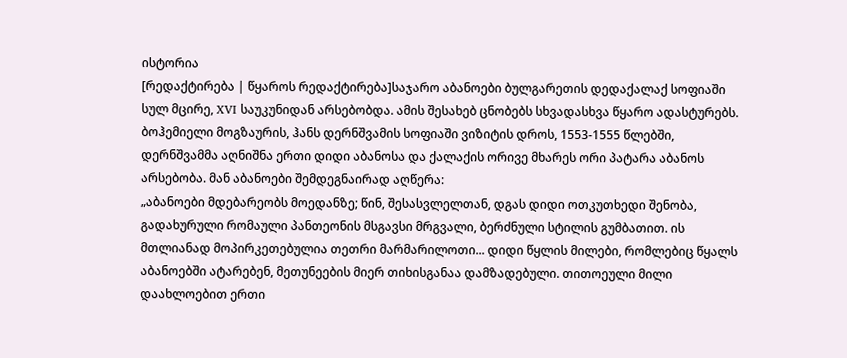ისტორია
[რედაქტირება | წყაროს რედაქტირება]საჯარო აბანოები ბულგარეთის დედაქალაქ სოფიაში სულ მცირე, XVI საუკუნიდან არსებობდა. ამის შესახებ ცნობებს სხვადასხვა წყარო ადასტურებს. ბოჰემიელი მოგზაურის, ჰანს დერნშვამის სოფიაში ვიზიტის დროს, 1553-1555 წლებში, დერნშვამმა აღნიშნა ერთი დიდი აბანოსა და ქალაქის ორივე მხარეს ორი პატარა აბანოს არსებობა. მან აბანოები შემდეგნაირად აღწერა:
„აბანოები მდებარეობს მოედანზე; წინ, შესასვლელთან, დგას დიდი ოთკუთხედი შენობა, გადახურული რომაული პანთეონის მსგავსი მრგვალი, ბერძნული სტილის გუმბათით. ის მთლიანად მოპირკეთებულია თეთრი მარმარილოთი... დიდი წყლის მილები, რომლებიც წყალს აბანოებში ატარებენ, მეთუნეების მიერ თიხისგანაა დამზადებული. თითოეული მილი დაახლოებით ერთი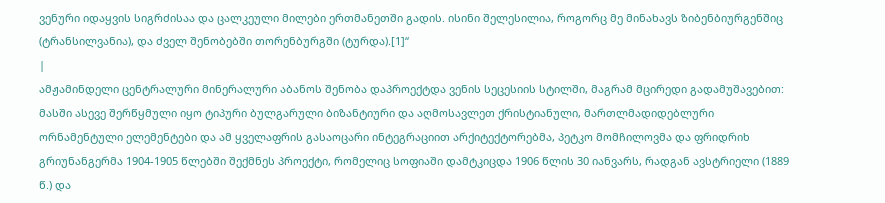ვენური იდაყვის სიგრძისაა და ცალკეული მილები ერთმანეთში გადის. ისინი შელესილია, როგორც მე მინახავს ზიბენბიურგენშიც (ტრანსილვანია), და ძველ შენობებში თორენბურგში (ტურდა).[1]“
|
ამჟამინდელი ცენტრალური მინერალური აბანოს შენობა დაპროექტდა ვენის სეცესიის სტილში, მაგრამ მცირედი გადამუშავებით: მასში ასევე შერწყმული იყო ტიპური ბულგარული ბიზანტიური და აღმოსავლეთ ქრისტიანული, მართლმადიდებლური ორნამენტული ელემენტები და ამ ყველაფრის გასაოცარი ინტეგრაციით არქიტექტორებმა, პეტკო მომჩილოვმა და ფრიდრიხ გრიუნანგერმა 1904-1905 წლებში შექმნეს პროექტი, რომელიც სოფიაში დამტკიცდა 1906 წლის 30 იანვარს, რადგან ავსტრიელი (1889 წ.) და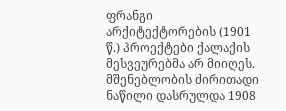ფრანგი არქიტექტორების (1901 წ.) პროექტები ქალაქის მესვეურებმა არ მიიღეს. მშენებლობის ძირითადი ნაწილი დასრულდა 1908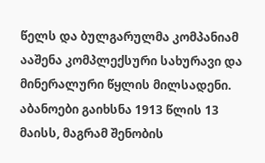წელს და ბულგარულმა კომპანიამ ააშენა კომპლექსური სახურავი და მინერალური წყლის მილსადენი. აბანოები გაიხსნა 1913 წლის 13 მაისს, მაგრამ შენობის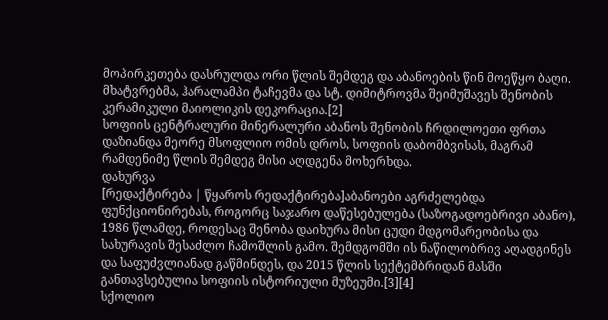მოპირკეთება დასრულდა ორი წლის შემდეგ და აბანოების წინ მოეწყო ბაღი. მხატვრებმა, ჰარალამპი ტაჩევმა და სტ. დიმიტროვმა შეიმუშავეს შენობის კერამიკული მაიოლიკის დეკორაცია.[2]
სოფიის ცენტრალური მინერალური აბანოს შენობის ჩრდილოეთი ფრთა დაზიანდა მეორე მსოფლიო ომის დროს, სოფიის დაბომბვისას, მაგრამ რამდენიმე წლის შემდეგ მისი აღდგენა მოხერხდა.
დახურვა
[რედაქტირება | წყაროს რედაქტირება]აბანოები აგრძელებდა ფუნქციონირებას, როგორც საჯარო დაწესებულება (საზოგადოებრივი აბანო), 1986 წლამდე, როდესაც შენობა დაიხურა მისი ცუდი მდგომარეობისა და სახურავის შესაძლო ჩამოშლის გამო. შემდგომში ის ნაწილობრივ აღადგინეს და საფუძვლიანად გაწმინდეს, და 2015 წლის სექტემბრიდან მასში განთავსებულია სოფიის ისტორიული მუზეუმი.[3][4]
სქოლიო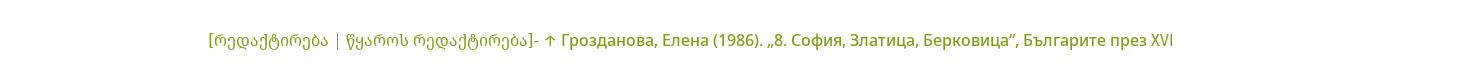[რედაქტირება | წყაროს რედაქტირება]- ↑ Грозданова, Елена (1986). „8. София, Златица, Берковица“, Българите през XVI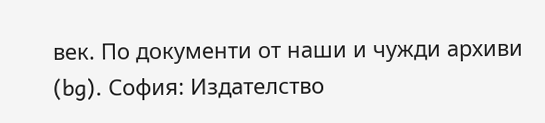век. По документи от наши и чужди архиви (bg). София: Издателство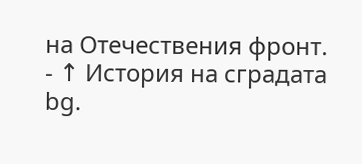на Отечествения фронт.
- ↑ История на сградата bg.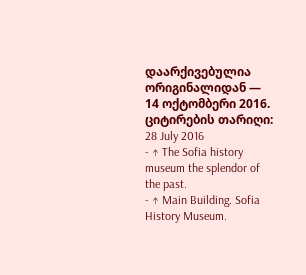დაარქივებულია ორიგინალიდან — 14 ოქტომბერი 2016. ციტირების თარიღი: 28 July 2016
- ↑ The Sofia history museum the splendor of the past.
- ↑ Main Building. Sofia History Museum.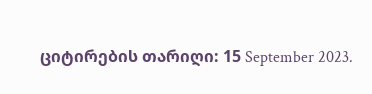ციტირების თარიღი: 15 September 2023.